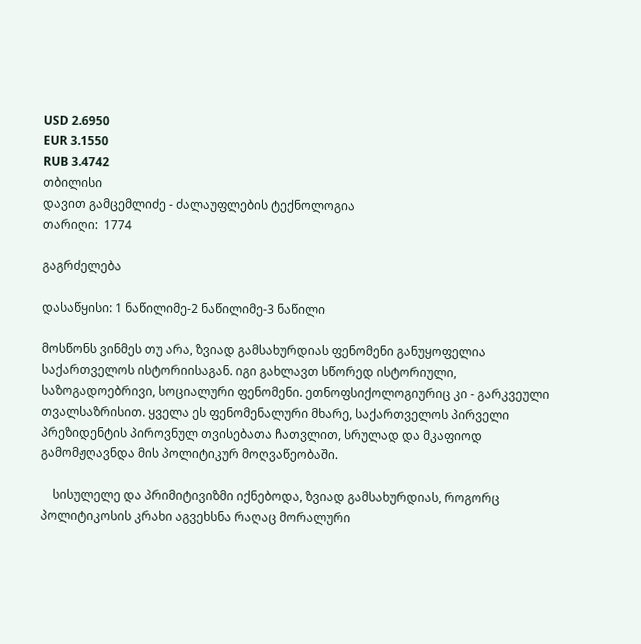USD 2.6950
EUR 3.1550
RUB 3.4742
თბილისი
დავით გამცემლიძე - ძალაუფლების ტექნოლოგია
თარიღი:  1774

გაგრძელება

დასაწყისი: 1 ნაწილიმე-2 ნაწილიმე-3 ნაწილი

მოსწონს ვინმეს თუ არა, ზვიად გამსახურდიას ფენომენი განუყოფელია საქართველოს ისტორიისაგან. იგი გახლავთ სწორედ ისტორიული, საზოგადოებრივი, სოციალური ფენომენი. ეთნოფსიქოლოგიურიც კი - გარკვეული თვალსაზრისით. ყველა ეს ფენომენალური მხარე, საქართველოს პირველი პრეზიდენტის პიროვნულ თვისებათა ჩათვლით, სრულად და მკაფიოდ გამომჟღავნდა მის პოლიტიკურ მოღვაწეობაში.

    სისულელე და პრიმიტივიზმი იქნებოდა, ზვიად გამსახურდიას, როგორც პოლიტიკოსის კრახი აგვეხსნა რაღაც მორალური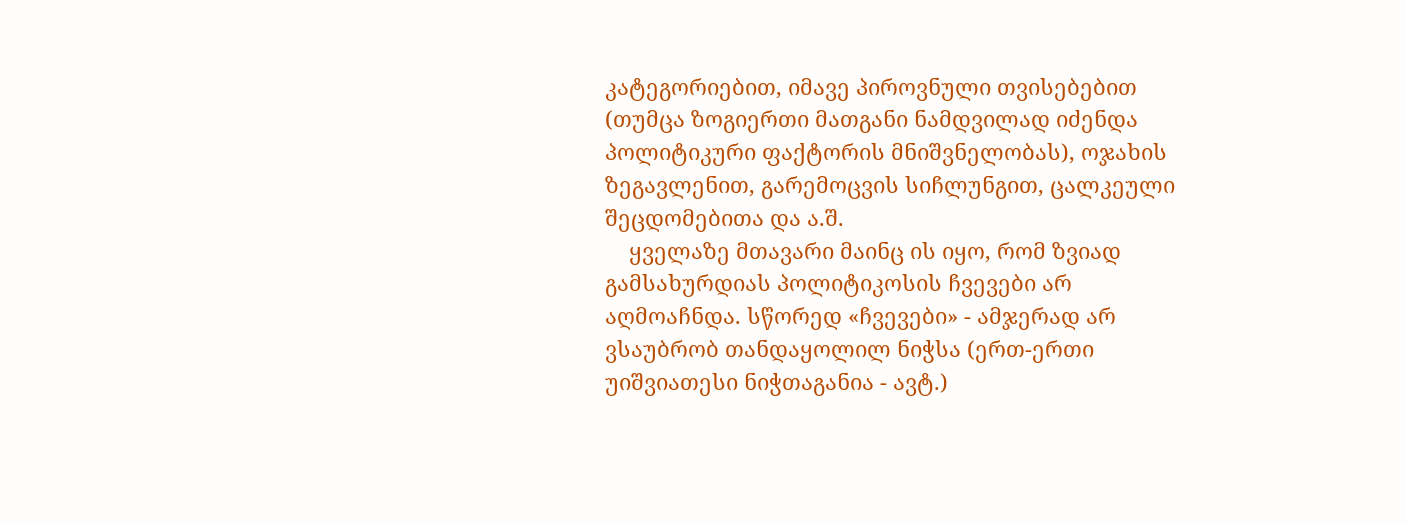კატეგორიებით, იმავე პიროვნული თვისებებით (თუმცა ზოგიერთი მათგანი ნამდვილად იძენდა პოლიტიკური ფაქტორის მნიშვნელობას), ოჯახის ზეგავლენით, გარემოცვის სიჩლუნგით, ცალკეული შეცდომებითა და ა.შ.
    ყველაზე მთავარი მაინც ის იყო, რომ ზვიად გამსახურდიას პოლიტიკოსის ჩვევები არ აღმოაჩნდა. სწორედ «ჩვევები» - ამჯერად არ ვსაუბრობ თანდაყოლილ ნიჭსა (ერთ-ერთი უიშვიათესი ნიჭთაგანია - ავტ.)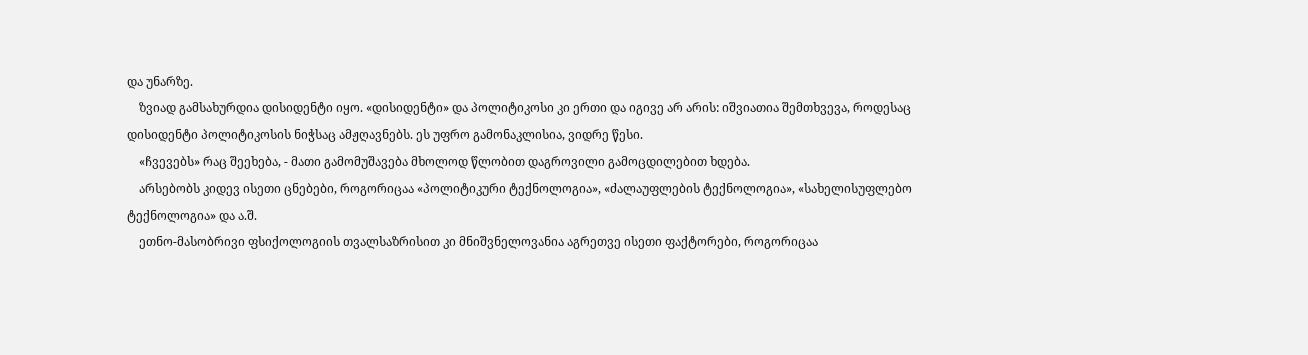და უნარზე.
    ზვიად გამსახურდია დისიდენტი იყო. «დისიდენტი» და პოლიტიკოსი კი ერთი და იგივე არ არის: იშვიათია შემთხვევა, როდესაც დისიდენტი პოლიტიკოსის ნიჭსაც ამჟღავნებს. ეს უფრო გამონაკლისია, ვიდრე წესი.
    «ჩვევებს» რაც შეეხება, - მათი გამომუშავება მხოლოდ წლობით დაგროვილი გამოცდილებით ხდება.
    არსებობს კიდევ ისეთი ცნებები, როგორიცაა «პოლიტიკური ტექნოლოგია», «ძალაუფლების ტექნოლოგია», «სახელისუფლებო ტექნოლოგია» და ა.შ.
    ეთნო-მასობრივი ფსიქოლოგიის თვალსაზრისით კი მნიშვნელოვანია აგრეთვე ისეთი ფაქტორები, როგორიცაა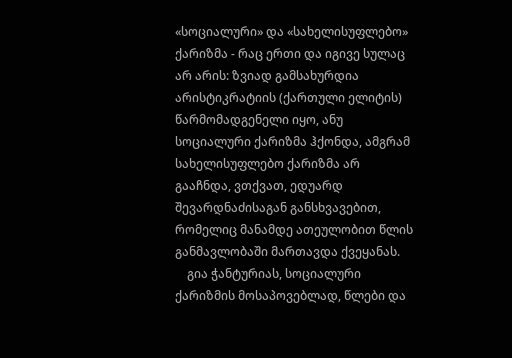«სოციალური» და «სახელისუფლებო» ქარიზმა - რაც ერთი და იგივე სულაც არ არის: ზვიად გამსახურდია არისტიკრატიის (ქართული ელიტის) წარმომადგენელი იყო, ანუ სოციალური ქარიზმა ჰქონდა, ამგრამ სახელისუფლებო ქარიზმა არ გააჩნდა, ვთქვათ, ედუარდ შევარდნაძისაგან განსხვავებით, რომელიც მანამდე ათეულობით წლის განმავლობაში მართავდა ქვეყანას.
    გია ჭანტურიას, სოციალური ქარიზმის მოსაპოვებლად, წლები და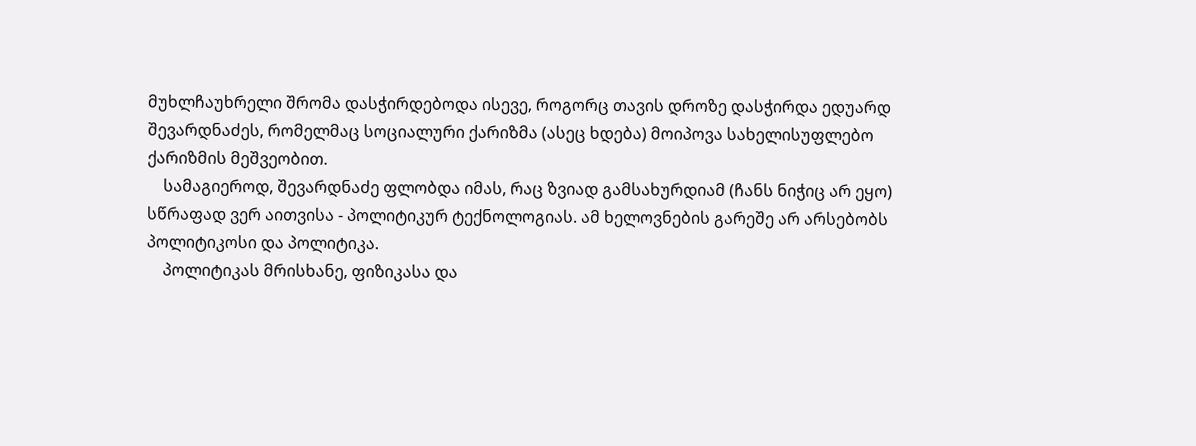მუხლჩაუხრელი შრომა დასჭირდებოდა ისევე, როგორც თავის დროზე დასჭირდა ედუარდ შევარდნაძეს, რომელმაც სოციალური ქარიზმა (ასეც ხდება) მოიპოვა სახელისუფლებო ქარიზმის მეშვეობით.
    სამაგიეროდ, შევარდნაძე ფლობდა იმას, რაც ზვიად გამსახურდიამ (ჩანს ნიჭიც არ ეყო) სწრაფად ვერ აითვისა - პოლიტიკურ ტექნოლოგიას. ამ ხელოვნების გარეშე არ არსებობს პოლიტიკოსი და პოლიტიკა.
    პოლიტიკას მრისხანე, ფიზიკასა და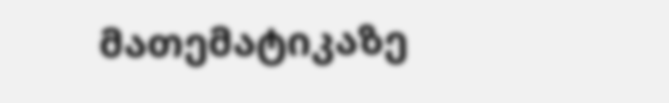მათემატიკაზე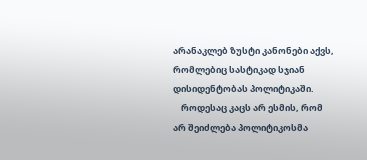არანაკლებ ზუსტი კანონები აქვს, რომლებიც სასტიკად სჯიან დისიდენტობას პოლიტიკაში.
    როდესაც კაცს არ ესმის, რომ არ შეიძლება პოლიტიკოსმა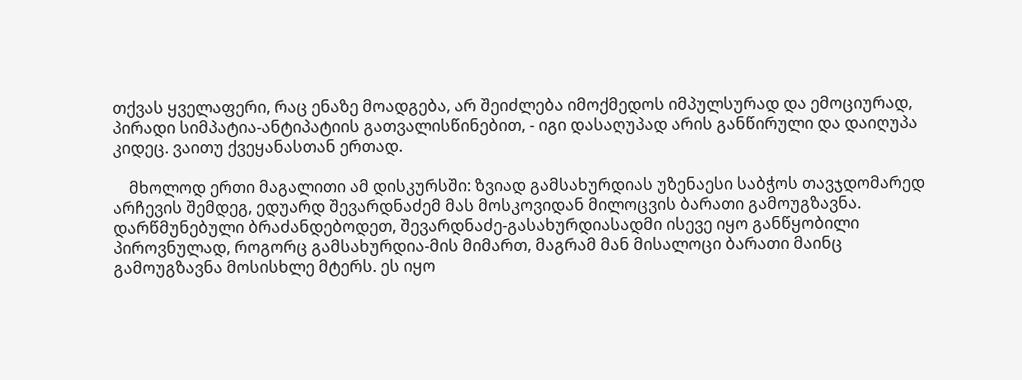თქვას ყველაფერი, რაც ენაზე მოადგება, არ შეიძლება იმოქმედოს იმპულსურად და ემოციურად, პირადი სიმპატია-ანტიპატიის გათვალისწინებით, - იგი დასაღუპად არის განწირული და დაიღუპა კიდეც. ვაითუ ქვეყანასთან ერთად.

    მხოლოდ ერთი მაგალითი ამ დისკურსში: ზვიად გამსახურდიას უზენაესი საბჭოს თავჯდომარედ არჩევის შემდეგ, ედუარდ შევარდნაძემ მას მოსკოვიდან მილოცვის ბარათი გამოუგზავნა. დარწმუნებული ბრაძანდებოდეთ, შევარდნაძე-გასახურდიასადმი ისევე იყო განწყობილი პიროვნულად, როგორც გამსახურდია-მის მიმართ, მაგრამ მან მისალოცი ბარათი მაინც გამოუგზავნა მოსისხლე მტერს. ეს იყო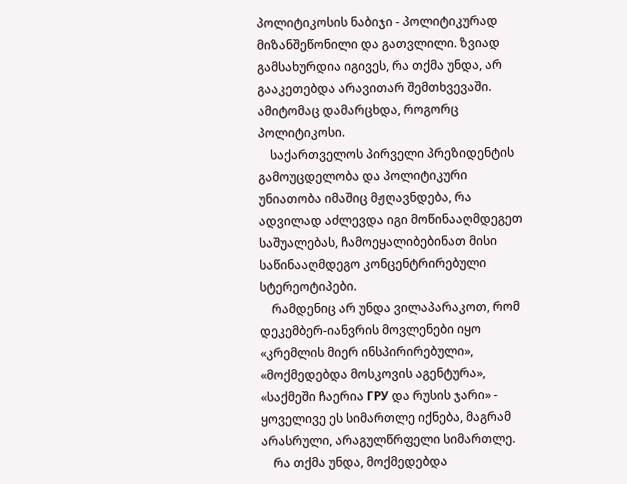პოლიტიკოსის ნაბიჯი - პოლიტიკურად მიზანშეწონილი და გათვლილი. ზვიად გამსახურდია იგივეს, რა თქმა უნდა, არ გააკეთებდა არავითარ შემთხვევაში. ამიტომაც დამარცხდა, როგორც პოლიტიკოსი.
    საქართველოს პირველი პრეზიდენტის გამოუცდელობა და პოლიტიკური უნიათობა იმაშიც მჟღავნდება, რა ადვილად აძლევდა იგი მოწინააღმდეგეთ საშუალებას, ჩამოეყალიბებინათ მისი საწინააღმდეგო კონცენტრირებული სტერეოტიპები.
    რამდენიც არ უნდა ვილაპარაკოთ, რომ დეკემბერ-იანვრის მოვლენები იყო «კრემლის მიერ ინსპირირებული», «მოქმედებდა მოსკოვის აგენტურა», «საქმეში ჩაერია ГРУ და რუსის ჯარი» - ყოველივე ეს სიმართლე იქნება, მაგრამ არასრული, არაგულწრფელი სიმართლე.
    რა თქმა უნდა, მოქმედებდა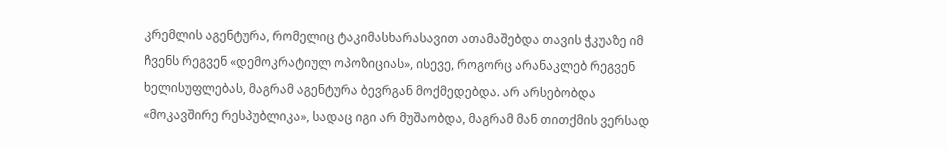კრემლის აგენტურა, რომელიც ტაკიმასხარასავით ათამაშებდა თავის ჭკუაზე იმ ჩვენს რეგვენ «დემოკრატიულ ოპოზიციას», ისევე, როგორც არანაკლებ რეგვენ ხელისუფლებას, მაგრამ აგენტურა ბევრგან მოქმედებდა. არ არსებობდა «მოკავშირე რესპუბლიკა», სადაც იგი არ მუშაობდა, მაგრამ მან თითქმის ვერსად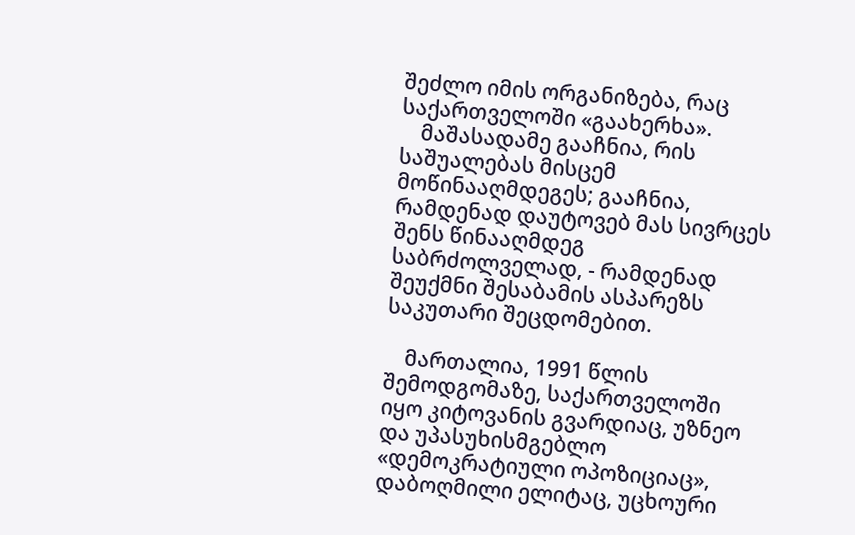შეძლო იმის ორგანიზება, რაც საქართველოში «გაახერხა».
    მაშასადამე გააჩნია, რის საშუალებას მისცემ მოწინააღმდეგეს; გააჩნია, რამდენად დაუტოვებ მას სივრცეს შენს წინააღმდეგ საბრძოლველად, - რამდენად შეუქმნი შესაბამის ასპარეზს საკუთარი შეცდომებით.

    მართალია, 1991 წლის შემოდგომაზე, საქართველოში იყო კიტოვანის გვარდიაც, უზნეო და უპასუხისმგებლო «დემოკრატიული ოპოზიციაც», დაბოღმილი ელიტაც, უცხოური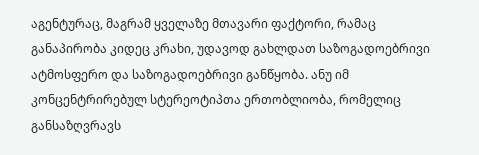აგენტურაც, მაგრამ ყველაზე მთავარი ფაქტორი, რამაც განაპირობა კიდეც კრახი, უდავოდ გახლდათ საზოგადოებრივი ატმოსფერო და საზოგადოებრივი განწყობა. ანუ იმ კონცენტრირებულ სტერეოტიპთა ერთობლიობა, რომელიც განსაზღვრავს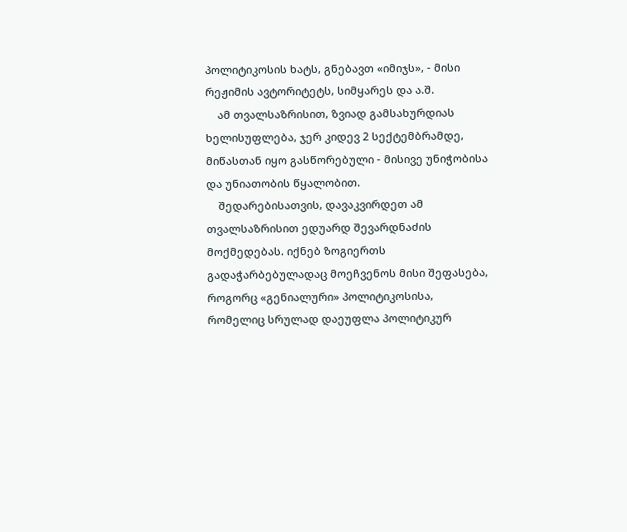პოლიტიკოსის ხატს, გნებავთ «იმიჯს», - მისი რეჟიმის ავტორიტეტს, სიმყარეს და ა.შ.
    ამ თვალსაზრისით, ზვიად გამსახურდიას ხელისუფლება, ჯერ კიდევ 2 სექტემბრამდე, მიწასთან იყო გასწორებული - მისივე უნიჭობისა და უნიათობის წყალობით.
    შედარებისათვის, დავაკვირდეთ ამ თვალსაზრისით ედუარდ შევარდნაძის მოქმედებას. იქნებ ზოგიერთს გადაჭარბებულადაც მოეჩვენოს მისი შეფასება, როგორც «გენიალური» პოლიტიკოსისა, რომელიც სრულად დაეუფლა პოლიტიკურ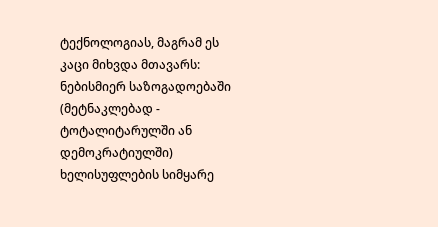ტექნოლოგიას, მაგრამ ეს კაცი მიხვდა მთავარს: ნებისმიერ საზოგადოებაში (მეტნაკლებად - ტოტალიტარულში ან დემოკრატიულში) ხელისუფლების სიმყარე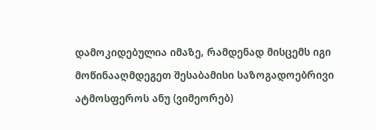დამოკიდებულია იმაზე, რამდენად მისცემს იგი მოწინააღმდეგეთ შესაბამისი საზოგადოებრივი ატმოსფეროს ანუ (ვიმეორებ)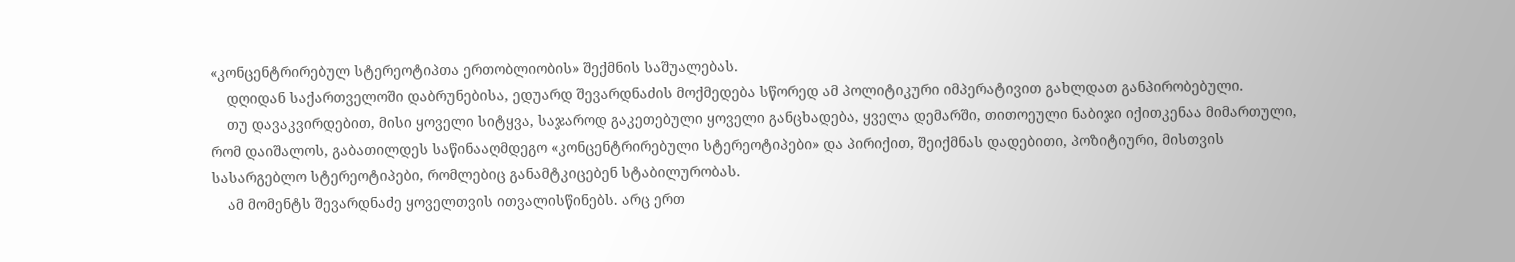«კონცენტრირებულ სტერეოტიპთა ერთობლიობის» შექმნის საშუალებას.
    დღიდან საქართველოში დაბრუნებისა, ედუარდ შევარდნაძის მოქმედება სწორედ ამ პოლიტიკური იმპერატივით გახლდათ განპირობებული.
    თუ დავაკვირდებით, მისი ყოველი სიტყვა, საჯაროდ გაკეთებული ყოველი განცხადება, ყველა დემარში, თითოეული ნაბიჯი იქითკენაა მიმართული, რომ დაიშალოს, გაბათილდეს საწინააღმდეგო «კონცენტრირებული სტერეოტიპები» და პირიქით, შეიქმნას დადებითი, პოზიტიური, მისთვის სასარგებლო სტერეოტიპები, რომლებიც განამტკიცებენ სტაბილურობას.
    ამ მომენტს შევარდნაძე ყოველთვის ითვალისწინებს. არც ერთ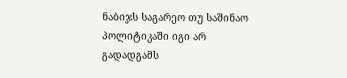ნაბიჯს საგარეო თუ საშინაო პოლიტიკაში იგი არ გადადგამს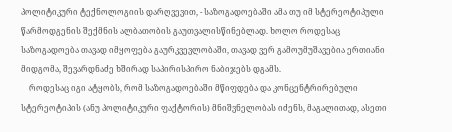პოლიტიკური ტექნოლოგიის დარღვევით, - საზოგადოებაში ამა თუ იმ სტერეოტიპული წარმოდგენის შექმნის ალბათობის გაუთვალისწინებლად. ხოლო როდესაც საზოგადოება თავად იმყოფება გაურკვევლობაში, თავად ვერ გამოუმუშავებია ერთიანი მიდგომა, შევარდნაძე ხშირად საპირისპირო ნაბიჯებს დგამს.
    როდესაც იგი ატყობს, რომ საზოგადოებაში მწიფდება და კონცენტრირებული სტერეოტიპის (ანუ პოლიტიკური ფაქტორის) მნიშვნელობას იძენს, მაგალითად, ასეთი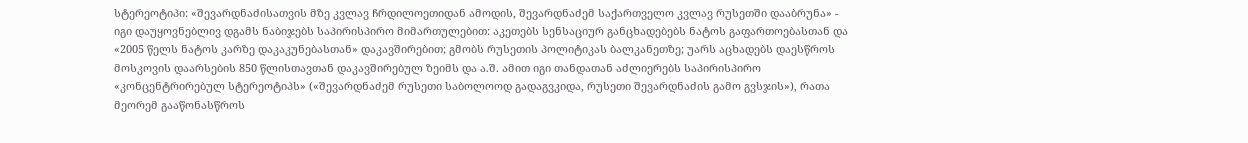სტერეოტიპი: «შევარდნაძისათვის მზე კვლავ ჩრდილოეთიდან ამოდის, შევარდნაძემ საქართველო კვლავ რუსეთში დააბრუნა» - იგი დაუყოვნებლივ დგამს ნაბიჯებს საპირისპირო მიმართულებით: აკეთებს სენსაციურ განცხადებებს ნატოს გაფართოებასთან და «2005 წელს ნატოს კარზე დაკაკუნებასთან» დაკავშირებით; გმობს რუსეთის პოლიტიკას ბალკანეთზე; უარს აცხადებს დაესწროს მოსკოვის დაარსების 850 წლისთავთან დაკავშირებულ ზეიმს და ა.შ. ამით იგი თანდათან აძლიერებს საპირისპირო «კონცენტრირებულ სტერეოტიპს» («შევარდნაძემ რუსეთი საბოლოოდ გადაგვკიდა, რუსეთი შევარდნაძის გამო გვსჯის»), რათა მეორემ გააწონასწროს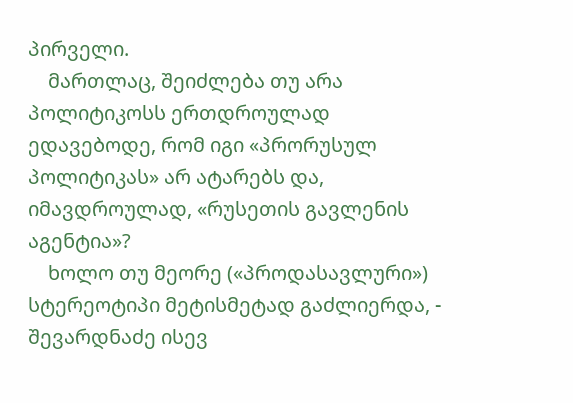პირველი.
    მართლაც, შეიძლება თუ არა პოლიტიკოსს ერთდროულად ედავებოდე, რომ იგი «პრორუსულ პოლიტიკას» არ ატარებს და, იმავდროულად, «რუსეთის გავლენის აგენტია»?
    ხოლო თუ მეორე («პროდასავლური») სტერეოტიპი მეტისმეტად გაძლიერდა, - შევარდნაძე ისევ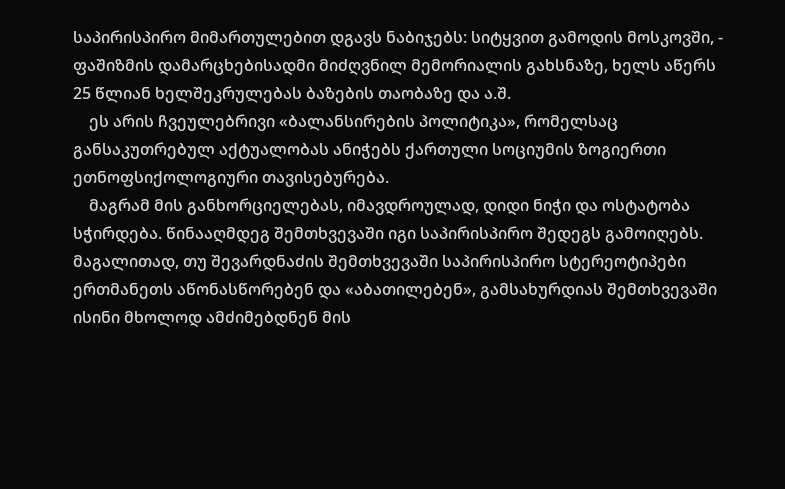საპირისპირო მიმართულებით დგავს ნაბიჯებს: სიტყვით გამოდის მოსკოვში, - ფაშიზმის დამარცხებისადმი მიძღვნილ მემორიალის გახსნაზე, ხელს აწერს 25 წლიან ხელშეკრულებას ბაზების თაობაზე და ა.შ.
    ეს არის ჩვეულებრივი «ბალანსირების პოლიტიკა», რომელსაც განსაკუთრებულ აქტუალობას ანიჭებს ქართული სოციუმის ზოგიერთი ეთნოფსიქოლოგიური თავისებურება.
    მაგრამ მის განხორციელებას, იმავდროულად, დიდი ნიჭი და ოსტატობა სჭირდება. წინააღმდეგ შემთხვევაში იგი საპირისპირო შედეგს გამოიღებს. მაგალითად, თუ შევარდნაძის შემთხვევაში საპირისპირო სტერეოტიპები ერთმანეთს აწონასწორებენ და «აბათილებენ», გამსახურდიას შემთხვევაში ისინი მხოლოდ ამძიმებდნენ მის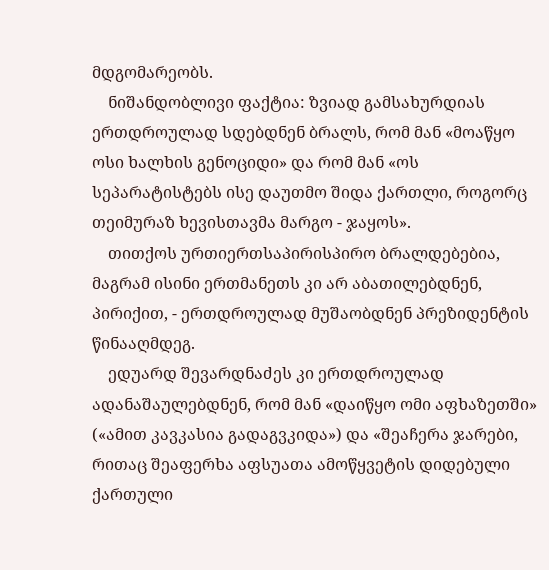მდგომარეობს.
    ნიშანდობლივი ფაქტია: ზვიად გამსახურდიას ერთდროულად სდებდნენ ბრალს, რომ მან «მოაწყო ოსი ხალხის გენოციდი» და რომ მან «ოს სეპარატისტებს ისე დაუთმო შიდა ქართლი, როგორც თეიმურაზ ხევისთავმა მარგო - ჯაყოს».
    თითქოს ურთიერთსაპირისპირო ბრალდებებია, მაგრამ ისინი ერთმანეთს კი არ აბათილებდნენ, პირიქით, - ერთდროულად მუშაობდნენ პრეზიდენტის წინააღმდეგ.
    ედუარდ შევარდნაძეს კი ერთდროულად ადანაშაულებდნენ, რომ მან «დაიწყო ომი აფხაზეთში» («ამით კავკასია გადაგვკიდა») და «შეაჩერა ჯარები, რითაც შეაფერხა აფსუათა ამოწყვეტის დიდებული ქართული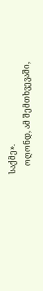საქმე».
    ოღონდ, ამ შემთხვევაში,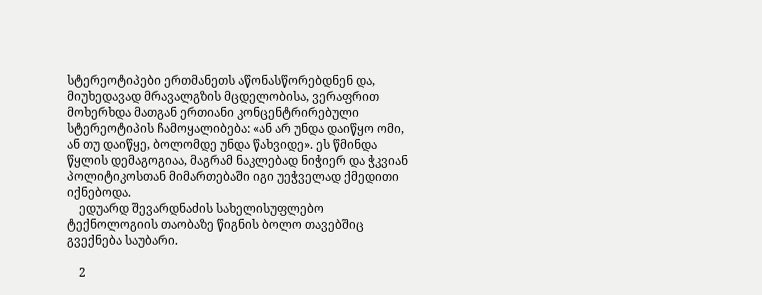სტერეოტიპები ერთმანეთს აწონასწორებდნენ და, მიუხედავად მრავალგზის მცდელობისა, ვერაფრით მოხერხდა მათგან ერთიანი კონცენტრირებული სტერეოტიპის ჩამოყალიბება: «ან არ უნდა დაიწყო ომი, ან თუ დაიწყე, ბოლომდე უნდა წახვიდე». ეს წმინდა წყლის დემაგოგიაა, მაგრამ ნაკლებად ნიჭიერ და ჭკვიან პოლიტიკოსთან მიმართებაში იგი უეჭველად ქმედითი იქნებოდა.
    ედუარდ შევარდნაძის სახელისუფლებო ტექნოლოგიის თაობაზე წიგნის ბოლო თავებშიც გვექნება საუბარი.

    2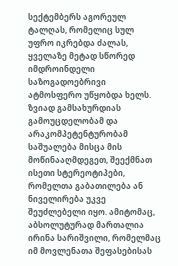სექტემბერს აგორეულ ტალღას, რომელიც სულ უფრო იკრებდა ძალას, ყველაზე მეტად სწორედ იმდროინდელი საზოგადოებრივი ატმოსფერო უწყობდა ხელს. ზვიად გამსახურდიას გამოუცდელობამ და არაკომპეტენტურობამ საშუალება მისცა მის მოწინააღმდეგეთ, შეექმნათ ისეთი სტერეოტიპები, რომელთა გაბათილება ან ნიველირება უკვე შეუძლებელი იყო. ამიტომაც, აბსოლუტურად მართალია ირინა სარიშვილი, რომელმაც იმ მოვლენათა შეფასებისას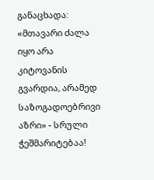განაცხადა: «მთავარი ძალა იყო არა კიტოვანის გვარდია, არამედ საზოგადოებრივი აზრი» - სრული ჭეშმარიტებაა!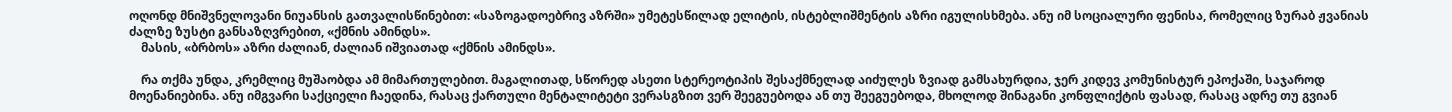ოღონდ მნიშვნელოვანი ნიუანსის გათვალისწინებით: «საზოგადოებრივ აზრში» უმეტესწილად ელიტის, ისტებლიშმენტის აზრი იგულისხმება. ანუ იმ სოციალური ფენისა, რომელიც ზურაბ ჟვანიას ძალზე ზუსტი განსაზღვრებით, «ქმნის ამინდს».
    მასის, «ბრბოს» აზრი ძალიან, ძალიან იშვიათად «ქმნის ამინდს».

    რა თქმა უნდა, კრემლიც მუშაობდა ამ მიმართულებით. მაგალითად, სწორედ ასეთი სტერეოტიპის შესაქმნელად აიძულეს ზვიად გამსახურდია, ჯერ კიდევ კომუნისტურ ეპოქაში, საჯაროდ მოენანიებინა. ანუ იმგვარი საქციელი ჩაედინა, რასაც ქართული მენტალიტეტი ვერასგზით ვერ შეეგუებოდა ან თუ შეეგუებოდა, მხოლოდ შინაგანი კონფლიქტის ფასად, რასაც ადრე თუ გვიან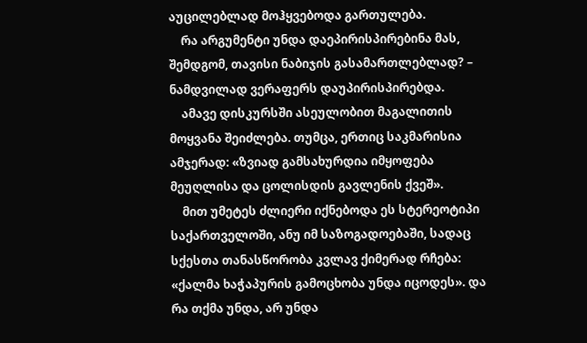აუცილებლად მოჰყვებოდა გართულება.
    რა არგუმენტი უნდა დაეპირისპირებინა მას, შემდგომ, თავისი ნაბიჯის გასამართლებლად? – ნამდვილად ვერაფერს დაუპირისპირებდა.
    ამავე დისკურსში ასეულობით მაგალითის მოყვანა შეიძლება. თუმცა, ერთიც საკმარისია ამჯერად: «ზვიად გამსახურდია იმყოფება მეუღლისა და ცოლისდის გავლენის ქვეშ».
    მით უმეტეს ძლიერი იქნებოდა ეს სტერეოტიპი საქართველოში, ანუ იმ საზოგადოებაში, სადაც სქესთა თანასწორობა კვლავ ქიმერად რჩება: «ქალმა ხაჭაპურის გამოცხობა უნდა იცოდეს». და რა თქმა უნდა, არ უნდა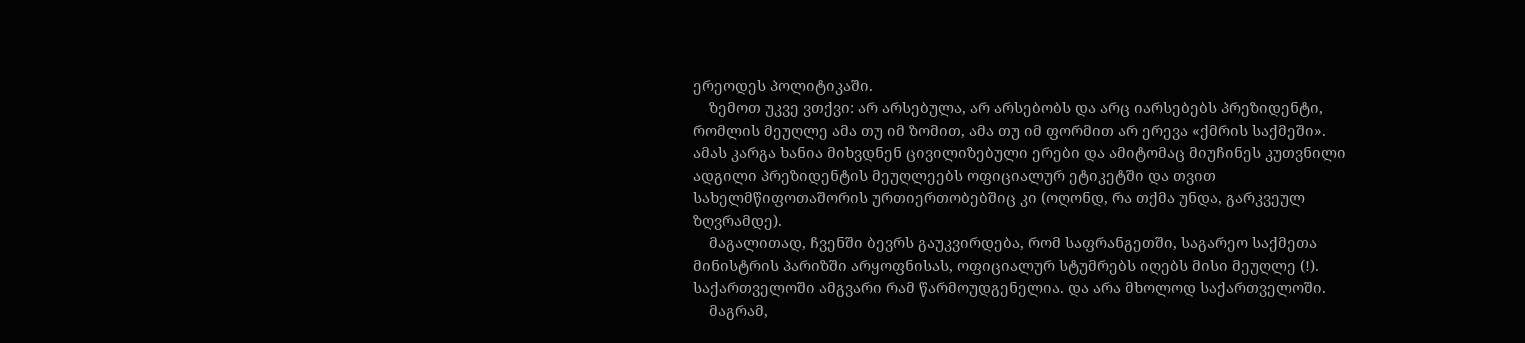ერეოდეს პოლიტიკაში.
    ზემოთ უკვე ვთქვი: არ არსებულა, არ არსებობს და არც იარსებებს პრეზიდენტი, რომლის მეუღლე ამა თუ იმ ზომით, ამა თუ იმ ფორმით არ ერევა «ქმრის საქმეში». ამას კარგა ხანია მიხვდნენ ცივილიზებული ერები და ამიტომაც მიუჩინეს კუთვნილი ადგილი პრეზიდენტის მეუღლეებს ოფიციალურ ეტიკეტში და თვით სახელმწიფოთაშორის ურთიერთობებშიც კი (ოღონდ, რა თქმა უნდა, გარკვეულ ზღვრამდე).
    მაგალითად, ჩვენში ბევრს გაუკვირდება, რომ საფრანგეთში, საგარეო საქმეთა მინისტრის პარიზში არყოფნისას, ოფიციალურ სტუმრებს იღებს მისი მეუღლე (!). საქართველოში ამგვარი რამ წარმოუდგენელია. და არა მხოლოდ საქართველოში.
    მაგრამ,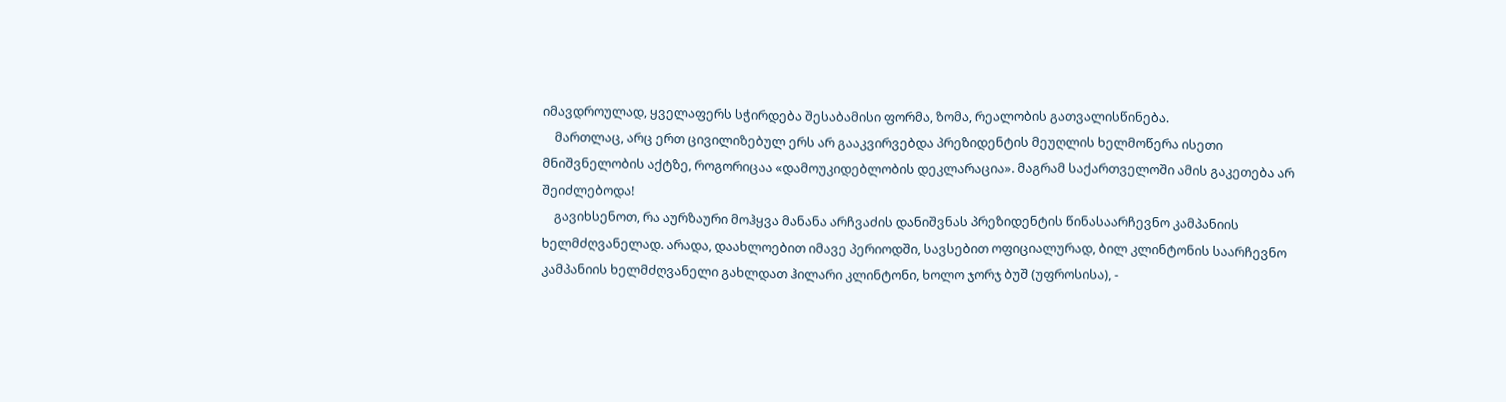იმავდროულად, ყველაფერს სჭირდება შესაბამისი ფორმა, ზომა, რეალობის გათვალისწინება.
    მართლაც, არც ერთ ცივილიზებულ ერს არ გააკვირვებდა პრეზიდენტის მეუღლის ხელმოწერა ისეთი მნიშვნელობის აქტზე, როგორიცაა «დამოუკიდებლობის დეკლარაცია». მაგრამ საქართველოში ამის გაკეთება არ შეიძლებოდა!
    გავიხსენოთ, რა აურზაური მოჰყვა მანანა არჩვაძის დანიშვნას პრეზიდენტის წინასაარჩევნო კამპანიის ხელმძღვანელად. არადა, დაახლოებით იმავე პერიოდში, სავსებით ოფიციალურად, ბილ კლინტონის საარჩევნო კამპანიის ხელმძღვანელი გახლდათ ჰილარი კლინტონი, ხოლო ჯორჯ ბუშ (უფროსისა), -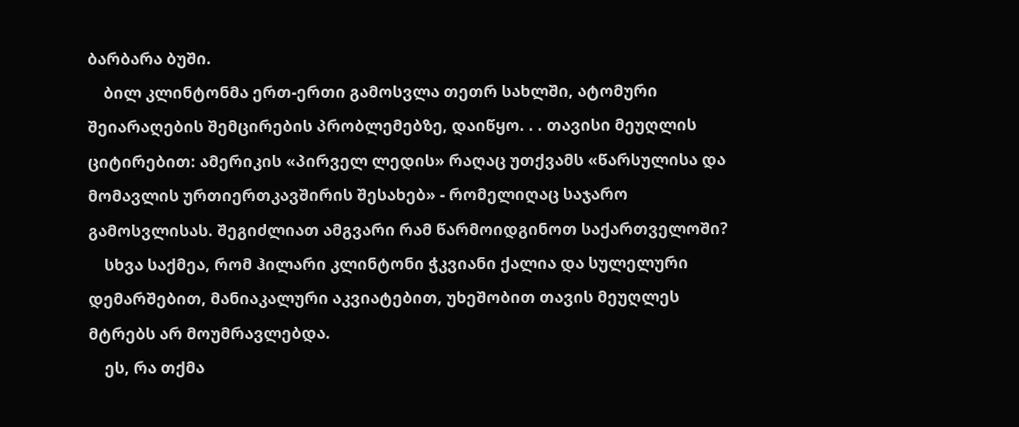ბარბარა ბუში.
    ბილ კლინტონმა ერთ-ერთი გამოსვლა თეთრ სახლში, ატომური შეიარაღების შემცირების პრობლემებზე, დაიწყო. . . თავისი მეუღლის ციტირებით: ამერიკის «პირველ ლედის» რაღაც უთქვამს «წარსულისა და მომავლის ურთიერთკავშირის შესახებ» - რომელიღაც საჯარო გამოსვლისას. შეგიძლიათ ამგვარი რამ წარმოიდგინოთ საქართველოში?
    სხვა საქმეა, რომ ჰილარი კლინტონი ჭკვიანი ქალია და სულელური დემარშებით, მანიაკალური აკვიატებით, უხეშობით თავის მეუღლეს მტრებს არ მოუმრავლებდა.
    ეს, რა თქმა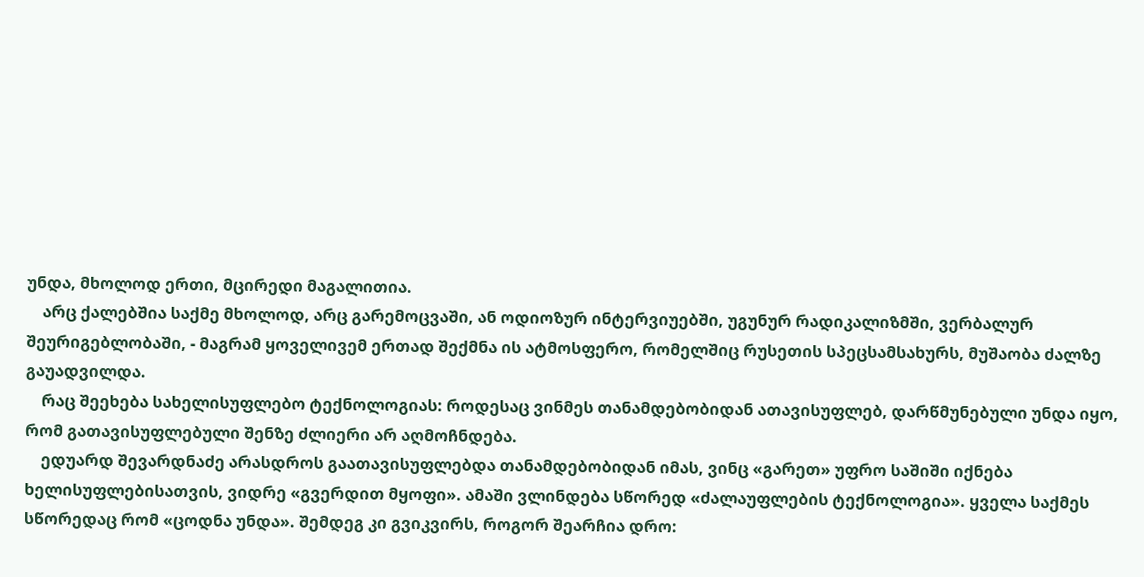უნდა, მხოლოდ ერთი, მცირედი მაგალითია.
    არც ქალებშია საქმე მხოლოდ, არც გარემოცვაში, ან ოდიოზურ ინტერვიუებში, უგუნურ რადიკალიზმში, ვერბალურ შეურიგებლობაში, - მაგრამ ყოველივემ ერთად შექმნა ის ატმოსფერო, რომელშიც რუსეთის სპეცსამსახურს, მუშაობა ძალზე გაუადვილდა.
    რაც შეეხება სახელისუფლებო ტექნოლოგიას: როდესაც ვინმეს თანამდებობიდან ათავისუფლებ, დარწმუნებული უნდა იყო, რომ გათავისუფლებული შენზე ძლიერი არ აღმოჩნდება.
    ედუარდ შევარდნაძე არასდროს გაათავისუფლებდა თანამდებობიდან იმას, ვინც «გარეთ» უფრო საშიში იქნება ხელისუფლებისათვის, ვიდრე «გვერდით მყოფი». ამაში ვლინდება სწორედ «ძალაუფლების ტექნოლოგია». ყველა საქმეს სწორედაც რომ «ცოდნა უნდა». შემდეგ კი გვიკვირს, როგორ შეარჩია დრო: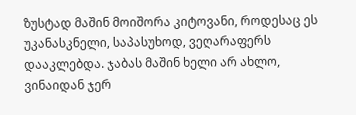ზუსტად მაშინ მოიშორა კიტოვანი, როდესაც ეს უკანასკნელი, საპასუხოდ, ვეღარაფერს დააკლებდა. ჯაბას მაშინ ხელი არ ახლო, ვინაიდან ჯერ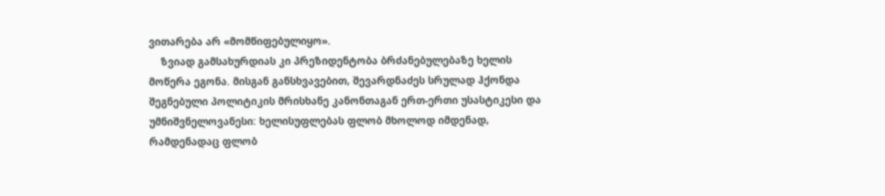ვითარება არ «მომწიფებულიყო».
    ზვიად გამსახურდიას კი პრეზიდენტობა ბრძანებულებაზე ხელის მოწერა ეგონა. მისგან განსხვავებით, შევარდნაძეს სრულად ჰქონდა შეგნებული პოლიტიკის მრისხანე კანონთაგან ერთ-ერთი უსასტიკესი და უმნიშვნელოვანესი: ხელისუფლებას ფლობ მხოლოდ იმდენად, რამდენადაც ფლობ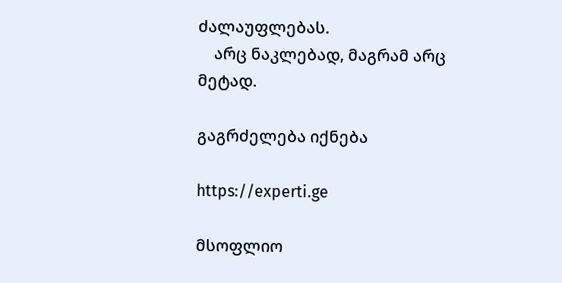ძალაუფლებას.
    არც ნაკლებად, მაგრამ არც მეტად.

გაგრძელება იქნება

https://experti.ge

მსოფლიო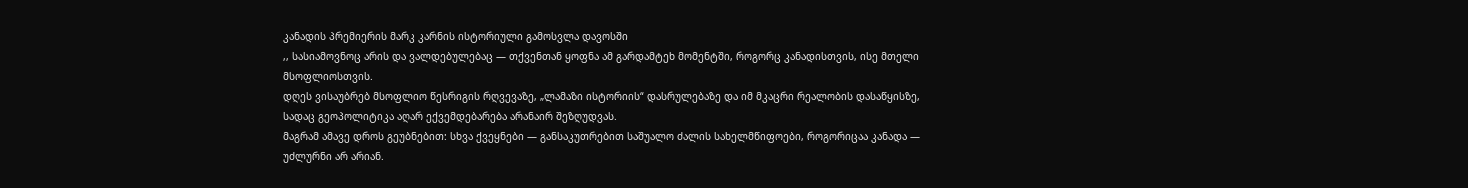კანადის პრემიერის მარკ კარნის ისტორიული გამოსვლა დავოსში
,, სასიამოვნოც არის და ვალდებულებაც — თქვენთან ყოფნა ამ გარდამტეხ მომენტში, როგორც კანადისთვის, ისე მთელი მსოფლიოსთვის.
დღეს ვისაუბრებ მსოფლიო წესრიგის რღვევაზე, „ლამაზი ისტორიის“ დასრულებაზე და იმ მკაცრი რეალობის დასაწყისზე, სადაც გეოპოლიტიკა აღარ ექვემდებარება არანაირ შეზღუდვას.
მაგრამ ამავე დროს გეუბნებით: სხვა ქვეყნები — განსაკუთრებით საშუალო ძალის სახელმწიფოები, როგორიცაა კანადა — უძლურნი არ არიან.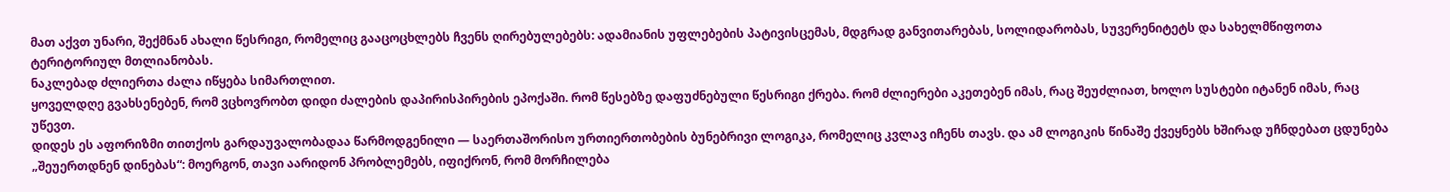მათ აქვთ უნარი, შექმნან ახალი წესრიგი, რომელიც გააცოცხლებს ჩვენს ღირებულებებს: ადამიანის უფლებების პატივისცემას, მდგრად განვითარებას, სოლიდარობას, სუვერენიტეტს და სახელმწიფოთა ტერიტორიულ მთლიანობას.
ნაკლებად ძლიერთა ძალა იწყება სიმართლით.
ყოველდღე გვახსენებენ, რომ ვცხოვრობთ დიდი ძალების დაპირისპირების ეპოქაში. რომ წესებზე დაფუძნებული წესრიგი ქრება. რომ ძლიერები აკეთებენ იმას, რაც შეუძლიათ, ხოლო სუსტები იტანენ იმას, რაც უწევთ.
დიდეს ეს აფორიზმი თითქოს გარდაუვალობადაა წარმოდგენილი — საერთაშორისო ურთიერთობების ბუნებრივი ლოგიკა, რომელიც კვლავ იჩენს თავს. და ამ ლოგიკის წინაშე ქვეყნებს ხშირად უჩნდებათ ცდუნება „შეუერთდნენ დინებას“: მოერგონ, თავი აარიდონ პრობლემებს, იფიქრონ, რომ მორჩილება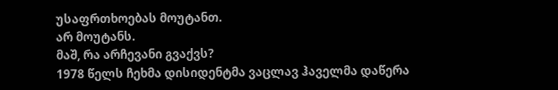უსაფრთხოებას მოუტანთ.
არ მოუტანს.
მაშ, რა არჩევანი გვაქვს?
1978 წელს ჩეხმა დისიდენტმა ვაცლავ ჰაველმა დაწერა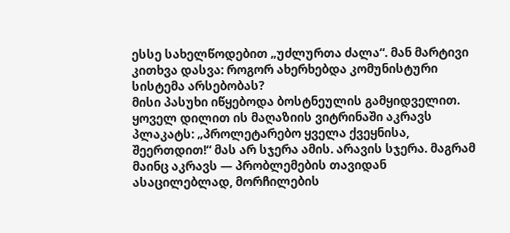ესსე სახელწოდებით „უძლურთა ძალა“. მან მარტივი კითხვა დასვა: როგორ ახერხებდა კომუნისტური სისტემა არსებობას?
მისი პასუხი იწყებოდა ბოსტნეულის გამყიდველით. ყოველ დილით ის მაღაზიის ვიტრინაში აკრავს პლაკატს: „პროლეტარებო ყველა ქვეყნისა, შეერთდით!“ მას არ სჯერა ამის. არავის სჯერა. მაგრამ მაინც აკრავს — პრობლემების თავიდან ასაცილებლად, მორჩილების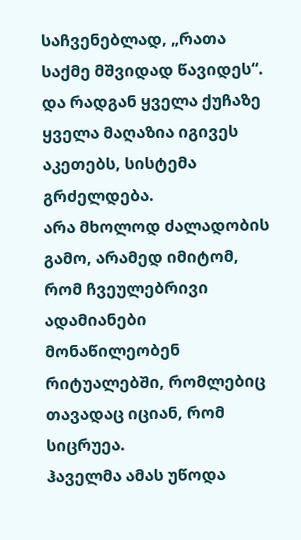საჩვენებლად, „რათა საქმე მშვიდად წავიდეს“. და რადგან ყველა ქუჩაზე ყველა მაღაზია იგივეს აკეთებს, სისტემა გრძელდება.
არა მხოლოდ ძალადობის გამო, არამედ იმიტომ, რომ ჩვეულებრივი ადამიანები მონაწილეობენ რიტუალებში, რომლებიც თავადაც იციან, რომ სიცრუეა.
ჰაველმა ამას უწოდა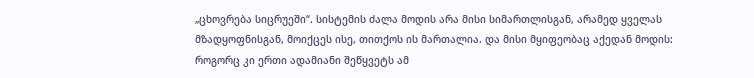„ცხოვრება სიცრუეში“. სისტემის ძალა მოდის არა მისი სიმართლისგან, არამედ ყველას მზადყოფნისგან, მოიქცეს ისე, თითქოს ის მართალია. და მისი მყიფეობაც აქედან მოდის: როგორც კი ერთი ადამიანი შეწყვეტს ამ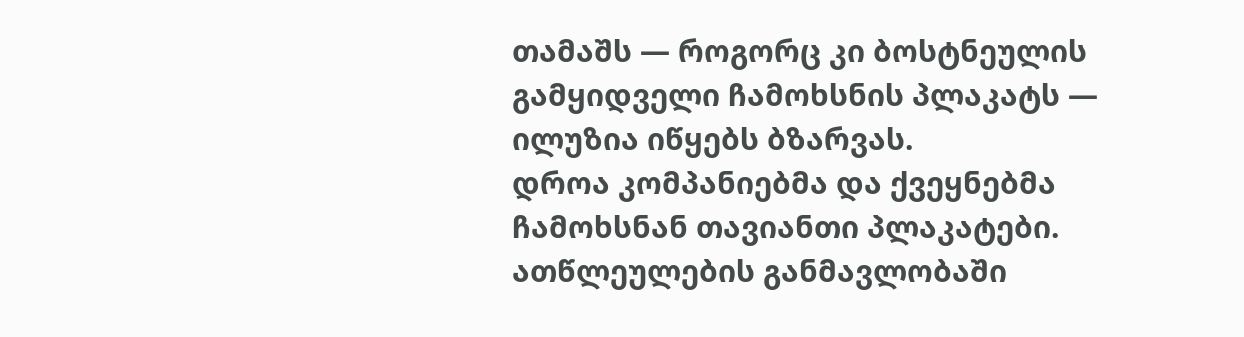თამაშს — როგორც კი ბოსტნეულის გამყიდველი ჩამოხსნის პლაკატს — ილუზია იწყებს ბზარვას.
დროა კომპანიებმა და ქვეყნებმა ჩამოხსნან თავიანთი პლაკატები.
ათწლეულების განმავლობაში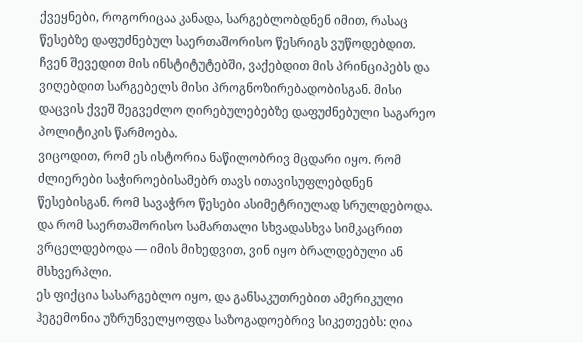ქვეყნები, როგორიცაა კანადა, სარგებლობდნენ იმით, რასაც წესებზე დაფუძნებულ საერთაშორისო წესრიგს ვუწოდებდით. ჩვენ შევედით მის ინსტიტუტებში, ვაქებდით მის პრინციპებს და ვიღებდით სარგებელს მისი პროგნოზირებადობისგან. მისი დაცვის ქვეშ შეგვეძლო ღირებულებებზე დაფუძნებული საგარეო პოლიტიკის წარმოება.
ვიცოდით, რომ ეს ისტორია ნაწილობრივ მცდარი იყო. რომ ძლიერები საჭიროებისამებრ თავს ითავისუფლებდნენ წესებისგან. რომ სავაჭრო წესები ასიმეტრიულად სრულდებოდა. და რომ საერთაშორისო სამართალი სხვადასხვა სიმკაცრით ვრცელდებოდა — იმის მიხედვით, ვინ იყო ბრალდებული ან მსხვერპლი.
ეს ფიქცია სასარგებლო იყო, და განსაკუთრებით ამერიკული ჰეგემონია უზრუნველყოფდა საზოგადოებრივ სიკეთეებს: ღია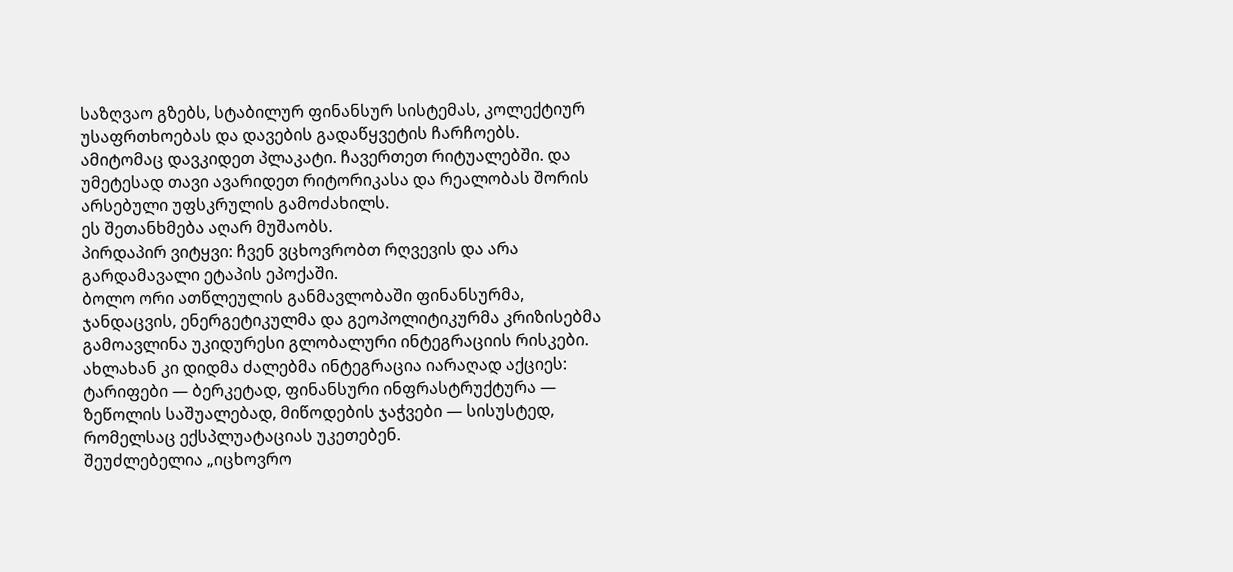საზღვაო გზებს, სტაბილურ ფინანსურ სისტემას, კოლექტიურ უსაფრთხოებას და დავების გადაწყვეტის ჩარჩოებს.
ამიტომაც დავკიდეთ პლაკატი. ჩავერთეთ რიტუალებში. და უმეტესად თავი ავარიდეთ რიტორიკასა და რეალობას შორის არსებული უფსკრულის გამოძახილს.
ეს შეთანხმება აღარ მუშაობს.
პირდაპირ ვიტყვი: ჩვენ ვცხოვრობთ რღვევის და არა გარდამავალი ეტაპის ეპოქაში.
ბოლო ორი ათწლეულის განმავლობაში ფინანსურმა, ჯანდაცვის, ენერგეტიკულმა და გეოპოლიტიკურმა კრიზისებმა გამოავლინა უკიდურესი გლობალური ინტეგრაციის რისკები.
ახლახან კი დიდმა ძალებმა ინტეგრაცია იარაღად აქციეს: ტარიფები — ბერკეტად, ფინანსური ინფრასტრუქტურა — ზეწოლის საშუალებად, მიწოდების ჯაჭვები — სისუსტედ, რომელსაც ექსპლუატაციას უკეთებენ.
შეუძლებელია „იცხოვრო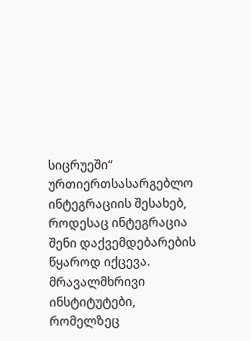სიცრუეში“ ურთიერთსასარგებლო ინტეგრაციის შესახებ, როდესაც ინტეგრაცია შენი დაქვემდებარების წყაროდ იქცევა.
მრავალმხრივი ინსტიტუტები, რომელზეც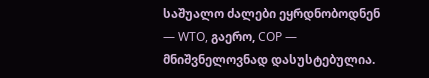საშუალო ძალები ეყრდნობოდნენ — WTO, გაერო, COP — მნიშვნელოვნად დასუსტებულია.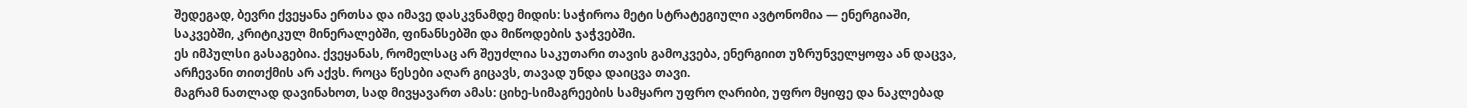შედეგად, ბევრი ქვეყანა ერთსა და იმავე დასკვნამდე მიდის: საჭიროა მეტი სტრატეგიული ავტონომია — ენერგიაში, საკვებში, კრიტიკულ მინერალებში, ფინანსებში და მიწოდების ჯაჭვებში.
ეს იმპულსი გასაგებია. ქვეყანას, რომელსაც არ შეუძლია საკუთარი თავის გამოკვება, ენერგიით უზრუნველყოფა ან დაცვა, არჩევანი თითქმის არ აქვს. როცა წესები აღარ გიცავს, თავად უნდა დაიცვა თავი.
მაგრამ ნათლად დავინახოთ, სად მივყავართ ამას: ციხე-სიმაგრეების სამყარო უფრო ღარიბი, უფრო მყიფე და ნაკლებად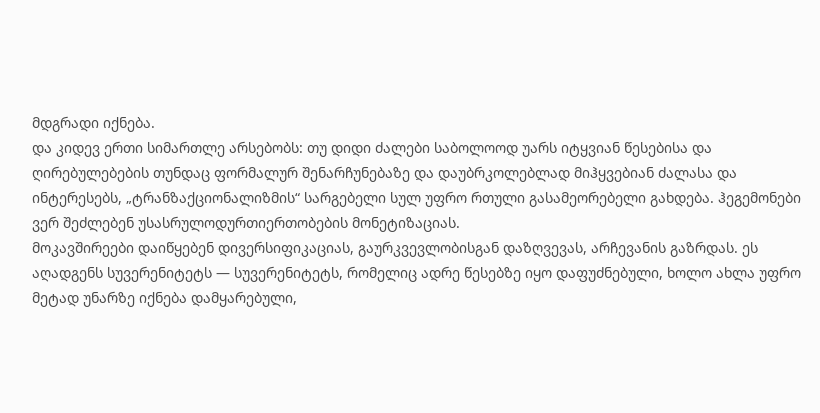მდგრადი იქნება.
და კიდევ ერთი სიმართლე არსებობს: თუ დიდი ძალები საბოლოოდ უარს იტყვიან წესებისა და ღირებულებების თუნდაც ფორმალურ შენარჩუნებაზე და დაუბრკოლებლად მიჰყვებიან ძალასა და ინტერესებს, „ტრანზაქციონალიზმის“ სარგებელი სულ უფრო რთული გასამეორებელი გახდება. ჰეგემონები ვერ შეძლებენ უსასრულოდურთიერთობების მონეტიზაციას.
მოკავშირეები დაიწყებენ დივერსიფიკაციას, გაურკვევლობისგან დაზღვევას, არჩევანის გაზრდას. ეს აღადგენს სუვერენიტეტს — სუვერენიტეტს, რომელიც ადრე წესებზე იყო დაფუძნებული, ხოლო ახლა უფრო მეტად უნარზე იქნება დამყარებული,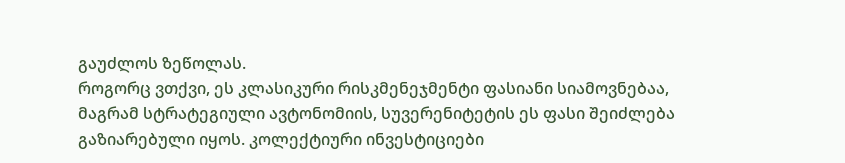გაუძლოს ზეწოლას.
როგორც ვთქვი, ეს კლასიკური რისკმენეჯმენტი ფასიანი სიამოვნებაა, მაგრამ სტრატეგიული ავტონომიის, სუვერენიტეტის ეს ფასი შეიძლება გაზიარებული იყოს. კოლექტიური ინვესტიციები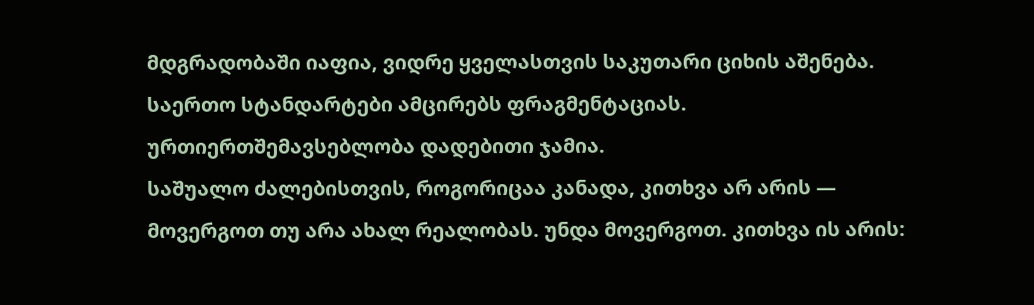მდგრადობაში იაფია, ვიდრე ყველასთვის საკუთარი ციხის აშენება. საერთო სტანდარტები ამცირებს ფრაგმენტაციას. ურთიერთშემავსებლობა დადებითი ჯამია.
საშუალო ძალებისთვის, როგორიცაა კანადა, კითხვა არ არის — მოვერგოთ თუ არა ახალ რეალობას. უნდა მოვერგოთ. კითხვა ის არის: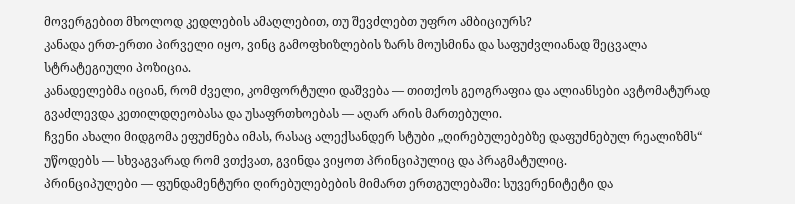მოვერგებით მხოლოდ კედლების ამაღლებით, თუ შევძლებთ უფრო ამბიციურს?
კანადა ერთ-ერთი პირველი იყო, ვინც გამოფხიზლების ზარს მოუსმინა და საფუძვლიანად შეცვალა სტრატეგიული პოზიცია.
კანადელებმა იციან, რომ ძველი, კომფორტული დაშვება — თითქოს გეოგრაფია და ალიანსები ავტომატურად გვაძლევდა კეთილდღეობასა და უსაფრთხოებას — აღარ არის მართებული.
ჩვენი ახალი მიდგომა ეფუძნება იმას, რასაც ალექსანდერ სტუბი „ღირებულებებზე დაფუძნებულ რეალიზმს“ უწოდებს — სხვაგვარად რომ ვთქვათ, გვინდა ვიყოთ პრინციპულიც და პრაგმატულიც.
პრინციპულები — ფუნდამენტური ღირებულებების მიმართ ერთგულებაში: სუვერენიტეტი და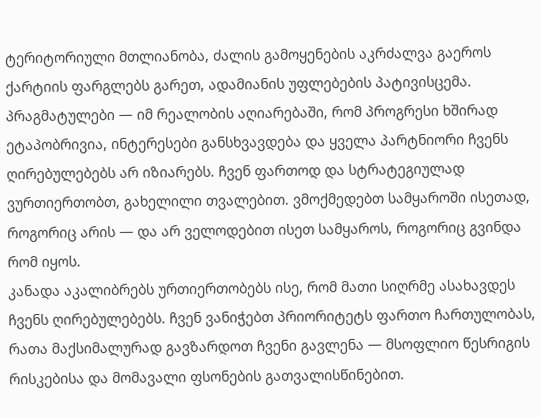ტერიტორიული მთლიანობა, ძალის გამოყენების აკრძალვა გაეროს ქარტიის ფარგლებს გარეთ, ადამიანის უფლებების პატივისცემა.
პრაგმატულები — იმ რეალობის აღიარებაში, რომ პროგრესი ხშირად ეტაპობრივია, ინტერესები განსხვავდება და ყველა პარტნიორი ჩვენს ღირებულებებს არ იზიარებს. ჩვენ ფართოდ და სტრატეგიულად ვურთიერთობთ, გახელილი თვალებით. ვმოქმედებთ სამყაროში ისეთად, როგორიც არის — და არ ველოდებით ისეთ სამყაროს, როგორიც გვინდა რომ იყოს.
კანადა აკალიბრებს ურთიერთობებს ისე, რომ მათი სიღრმე ასახავდეს ჩვენს ღირებულებებს. ჩვენ ვანიჭებთ პრიორიტეტს ფართო ჩართულობას, რათა მაქსიმალურად გავზარდოთ ჩვენი გავლენა — მსოფლიო წესრიგის რისკებისა და მომავალი ფსონების გათვალისწინებით.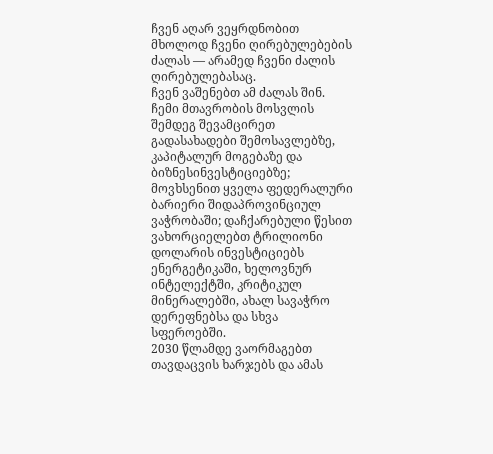ჩვენ აღარ ვეყრდნობით მხოლოდ ჩვენი ღირებულებების ძალას — არამედ ჩვენი ძალის ღირებულებასაც.
ჩვენ ვაშენებთ ამ ძალას შინ.
ჩემი მთავრობის მოსვლის შემდეგ შევამცირეთ გადასახადები შემოსავლებზე, კაპიტალურ მოგებაზე და ბიზნესინვესტიციებზე; მოვხსენით ყველა ფედერალური ბარიერი შიდაპროვინციულ ვაჭრობაში; დაჩქარებული წესით ვახორციელებთ ტრილიონი დოლარის ინვესტიციებს ენერგეტიკაში, ხელოვნურ ინტელექტში, კრიტიკულ მინერალებში, ახალ სავაჭრო დერეფნებსა და სხვა სფეროებში.
2030 წლამდე ვაორმაგებთ თავდაცვის ხარჯებს და ამას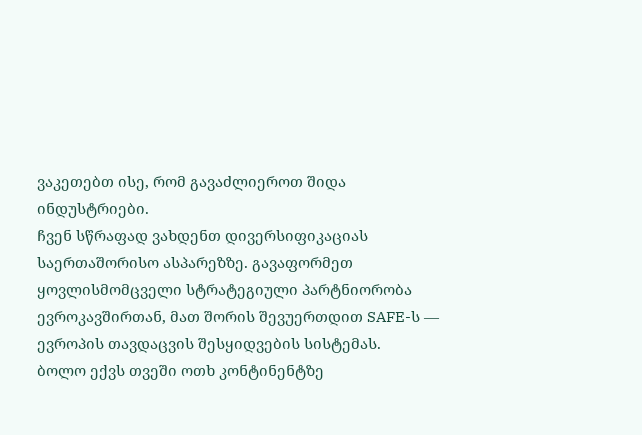ვაკეთებთ ისე, რომ გავაძლიეროთ შიდა ინდუსტრიები.
ჩვენ სწრაფად ვახდენთ დივერსიფიკაციას საერთაშორისო ასპარეზზე. გავაფორმეთ ყოვლისმომცველი სტრატეგიული პარტნიორობა ევროკავშირთან, მათ შორის შევუერთდით SAFE-ს — ევროპის თავდაცვის შესყიდვების სისტემას.
ბოლო ექვს თვეში ოთხ კონტინენტზე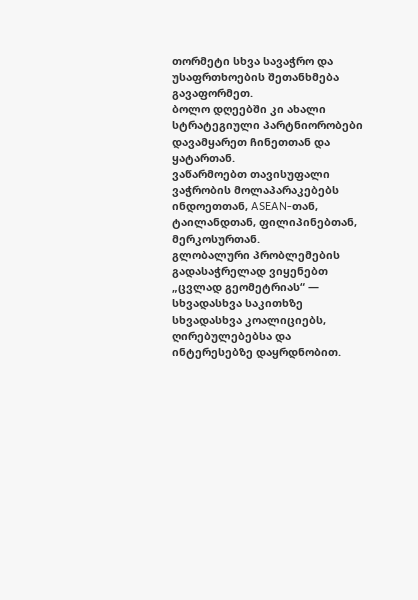თორმეტი სხვა სავაჭრო და უსაფრთხოების შეთანხმება გავაფორმეთ.
ბოლო დღეებში კი ახალი სტრატეგიული პარტნიორობები დავამყარეთ ჩინეთთან და ყატართან.
ვაწარმოებთ თავისუფალი ვაჭრობის მოლაპარაკებებს ინდოეთთან, ASEAN-თან, ტაილანდთან, ფილიპინებთან, მერკოსურთან.
გლობალური პრობლემების გადასაჭრელად ვიყენებთ „ცვლად გეომეტრიას“ — სხვადასხვა საკითხზე სხვადასხვა კოალიციებს, ღირებულებებსა და ინტერესებზე დაყრდნობით.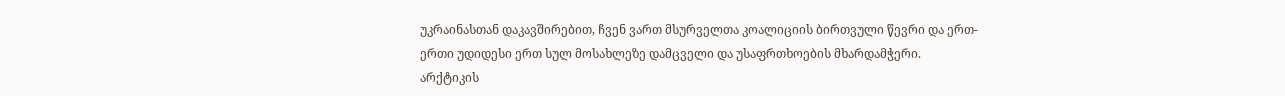უკრაინასთან დაკავშირებით, ჩვენ ვართ მსურველთა კოალიციის ბირთვული წევრი და ერთ-ერთი უდიდესი ერთ სულ მოსახლეზე დამცველი და უსაფრთხოების მხარდამჭერი.
არქტიკის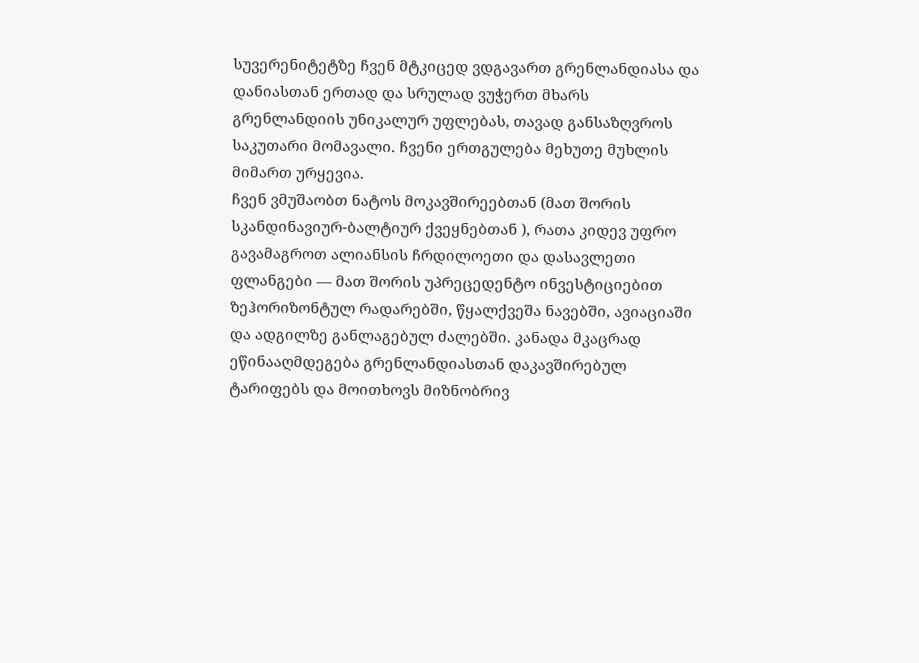სუვერენიტეტზე ჩვენ მტკიცედ ვდგავართ გრენლანდიასა და დანიასთან ერთად და სრულად ვუჭერთ მხარს გრენლანდიის უნიკალურ უფლებას, თავად განსაზღვროს საკუთარი მომავალი. ჩვენი ერთგულება მეხუთე მუხლის მიმართ ურყევია.
ჩვენ ვმუშაობთ ნატოს მოკავშირეებთან (მათ შორის სკანდინავიურ-ბალტიურ ქვეყნებთან ), რათა კიდევ უფრო გავამაგროთ ალიანსის ჩრდილოეთი და დასავლეთი ფლანგები — მათ შორის უპრეცედენტო ინვესტიციებით ზეჰორიზონტულ რადარებში, წყალქვეშა ნავებში, ავიაციაში და ადგილზე განლაგებულ ძალებში. კანადა მკაცრად ეწინააღმდეგება გრენლანდიასთან დაკავშირებულ ტარიფებს და მოითხოვს მიზნობრივ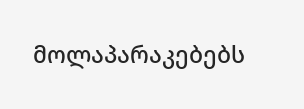მოლაპარაკებებს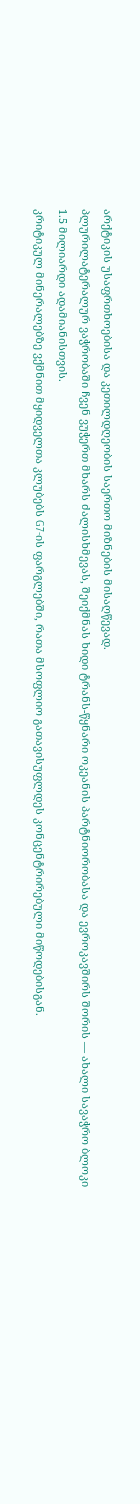არქტიკის უსაფრთხოებისა და კეთილდღეობის საერთო მიზნების მისაღწევად.
პლურილატერალურ ვაჭრობაში ჩვენ ვუჭერთ მხარს ძალისხმევას, შეიქმნას ხიდი ტრანს-წყნარი ოკეანის პარტნიორობასა და ევროკავშირს შორის — ახალი სავაჭრო ბლოკი 1.5 მილიარდი ადამიანისთვის.
კრიტიკულ მინერალებზე ვქმნით მყიდველთა კლუბებს G7-ის ფარგლებში, რათა მსოფლიო გათავისუფლდეს კონცენტრირებული მიწოდებისგან.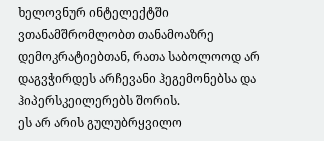ხელოვნურ ინტელექტში ვთანამშრომლობთ თანამოაზრე დემოკრატიებთან, რათა საბოლოოდ არ დაგვჭირდეს არჩევანი ჰეგემონებსა და ჰიპერსკეილერებს შორის.
ეს არ არის გულუბრყვილო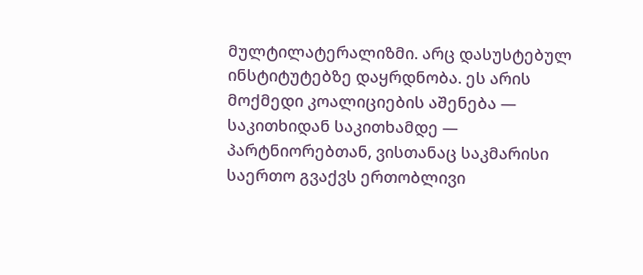მულტილატერალიზმი. არც დასუსტებულ ინსტიტუტებზე დაყრდნობა. ეს არის მოქმედი კოალიციების აშენება — საკითხიდან საკითხამდე — პარტნიორებთან, ვისთანაც საკმარისი საერთო გვაქვს ერთობლივი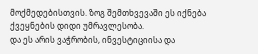მოქმედებისთვის. ზოგ შემთხვევაში ეს იქნება ქვეყნების დიდი უმრავლესობა.
და ეს არის ვაჭრობის, ინვესტიციისა და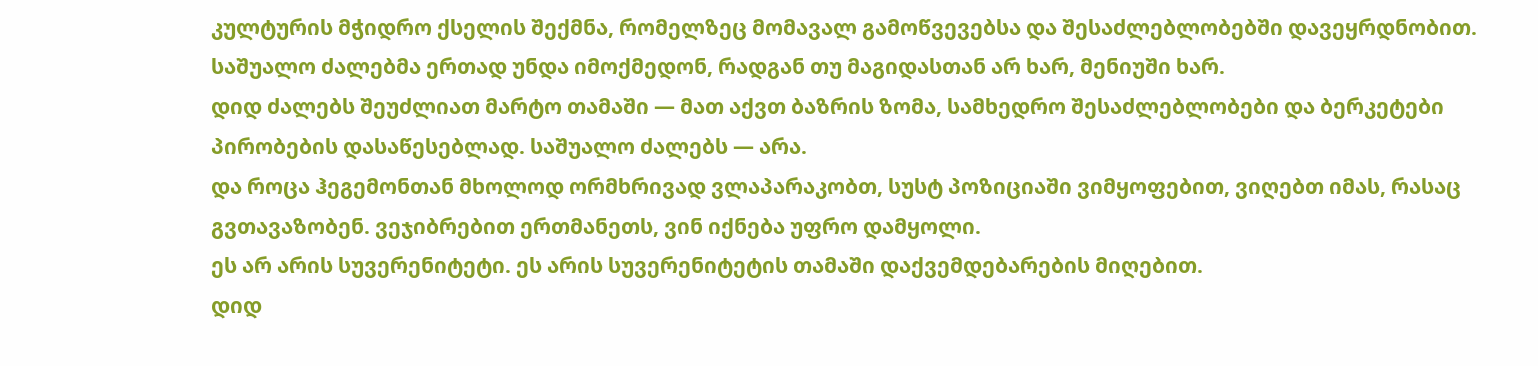კულტურის მჭიდრო ქსელის შექმნა, რომელზეც მომავალ გამოწვევებსა და შესაძლებლობებში დავეყრდნობით.
საშუალო ძალებმა ერთად უნდა იმოქმედონ, რადგან თუ მაგიდასთან არ ხარ, მენიუში ხარ.
დიდ ძალებს შეუძლიათ მარტო თამაში — მათ აქვთ ბაზრის ზომა, სამხედრო შესაძლებლობები და ბერკეტები პირობების დასაწესებლად. საშუალო ძალებს — არა.
და როცა ჰეგემონთან მხოლოდ ორმხრივად ვლაპარაკობთ, სუსტ პოზიციაში ვიმყოფებით, ვიღებთ იმას, რასაც გვთავაზობენ. ვეჯიბრებით ერთმანეთს, ვინ იქნება უფრო დამყოლი.
ეს არ არის სუვერენიტეტი. ეს არის სუვერენიტეტის თამაში დაქვემდებარების მიღებით.
დიდ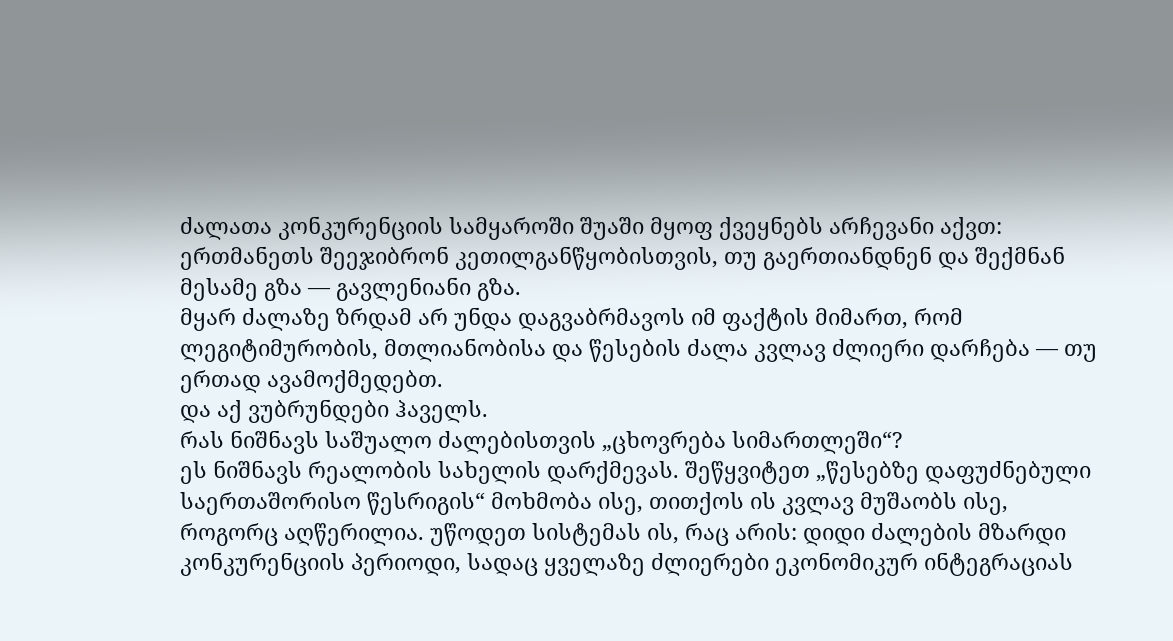ძალათა კონკურენციის სამყაროში შუაში მყოფ ქვეყნებს არჩევანი აქვთ: ერთმანეთს შეეჯიბრონ კეთილგანწყობისთვის, თუ გაერთიანდნენ და შექმნან მესამე გზა — გავლენიანი გზა.
მყარ ძალაზე ზრდამ არ უნდა დაგვაბრმავოს იმ ფაქტის მიმართ, რომ ლეგიტიმურობის, მთლიანობისა და წესების ძალა კვლავ ძლიერი დარჩება — თუ ერთად ავამოქმედებთ.
და აქ ვუბრუნდები ჰაველს.
რას ნიშნავს საშუალო ძალებისთვის „ცხოვრება სიმართლეში“?
ეს ნიშნავს რეალობის სახელის დარქმევას. შეწყვიტეთ „წესებზე დაფუძნებული საერთაშორისო წესრიგის“ მოხმობა ისე, თითქოს ის კვლავ მუშაობს ისე, როგორც აღწერილია. უწოდეთ სისტემას ის, რაც არის: დიდი ძალების მზარდი კონკურენციის პერიოდი, სადაც ყველაზე ძლიერები ეკონომიკურ ინტეგრაციას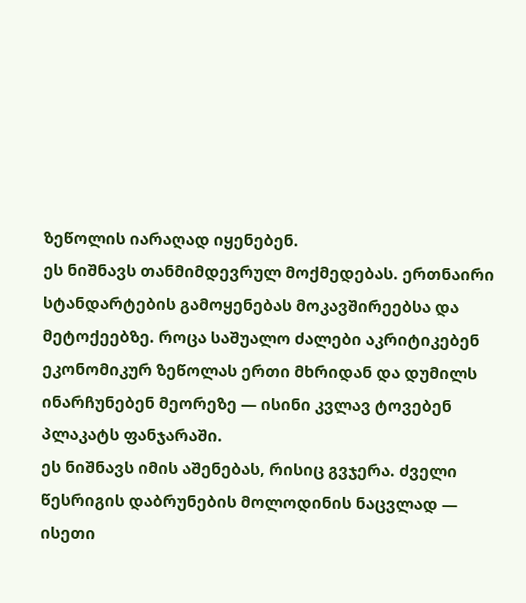ზეწოლის იარაღად იყენებენ.
ეს ნიშნავს თანმიმდევრულ მოქმედებას. ერთნაირი სტანდარტების გამოყენებას მოკავშირეებსა და მეტოქეებზე. როცა საშუალო ძალები აკრიტიკებენ ეკონომიკურ ზეწოლას ერთი მხრიდან და დუმილს ინარჩუნებენ მეორეზე — ისინი კვლავ ტოვებენ პლაკატს ფანჯარაში.
ეს ნიშნავს იმის აშენებას, რისიც გვჯერა. ძველი წესრიგის დაბრუნების მოლოდინის ნაცვლად — ისეთი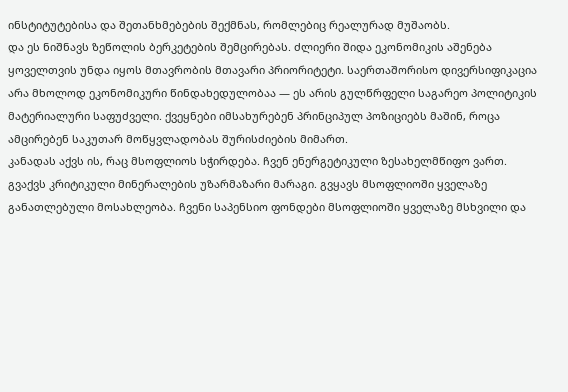ინსტიტუტებისა და შეთანხმებების შექმნას, რომლებიც რეალურად მუშაობს.
და ეს ნიშნავს ზეწოლის ბერკეტების შემცირებას. ძლიერი შიდა ეკონომიკის აშენება ყოველთვის უნდა იყოს მთავრობის მთავარი პრიორიტეტი. საერთაშორისო დივერსიფიკაცია არა მხოლოდ ეკონომიკური წინდახედულობაა — ეს არის გულწრფელი საგარეო პოლიტიკის მატერიალური საფუძველი. ქვეყნები იმსახურებენ პრინციპულ პოზიციებს მაშინ, როცა ამცირებენ საკუთარ მოწყვლადობას შურისძიების მიმართ.
კანადას აქვს ის, რაც მსოფლიოს სჭირდება. ჩვენ ენერგეტიკული ზესახელმწიფო ვართ. გვაქვს კრიტიკული მინერალების უზარმაზარი მარაგი. გვყავს მსოფლიოში ყველაზე განათლებული მოსახლეობა. ჩვენი საპენსიო ფონდები მსოფლიოში ყველაზე მსხვილი და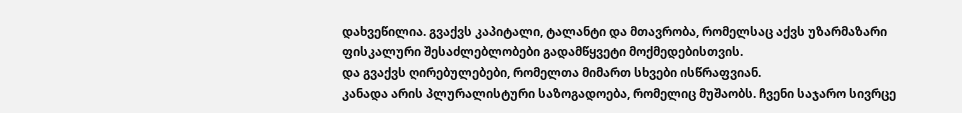დახვეწილია. გვაქვს კაპიტალი, ტალანტი და მთავრობა, რომელსაც აქვს უზარმაზარი ფისკალური შესაძლებლობები გადამწყვეტი მოქმედებისთვის.
და გვაქვს ღირებულებები, რომელთა მიმართ სხვები ისწრაფვიან.
კანადა არის პლურალისტური საზოგადოება, რომელიც მუშაობს. ჩვენი საჯარო სივრცე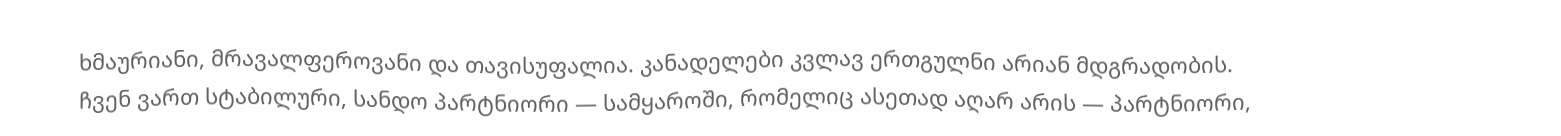ხმაურიანი, მრავალფეროვანი და თავისუფალია. კანადელები კვლავ ერთგულნი არიან მდგრადობის.
ჩვენ ვართ სტაბილური, სანდო პარტნიორი — სამყაროში, რომელიც ასეთად აღარ არის — პარტნიორი,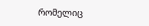რომელიც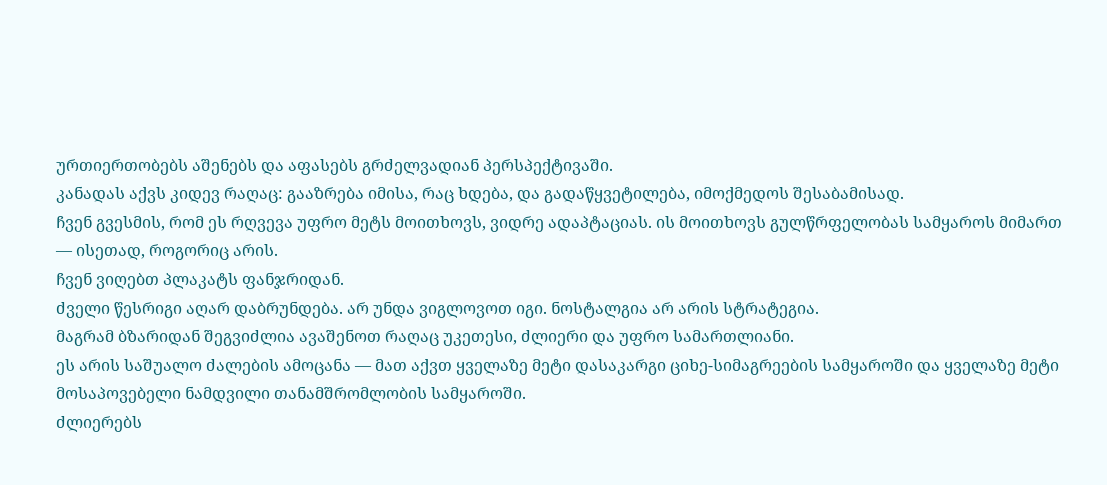ურთიერთობებს აშენებს და აფასებს გრძელვადიან პერსპექტივაში.
კანადას აქვს კიდევ რაღაც: გააზრება იმისა, რაც ხდება, და გადაწყვეტილება, იმოქმედოს შესაბამისად.
ჩვენ გვესმის, რომ ეს რღვევა უფრო მეტს მოითხოვს, ვიდრე ადაპტაციას. ის მოითხოვს გულწრფელობას სამყაროს მიმართ — ისეთად, როგორიც არის.
ჩვენ ვიღებთ პლაკატს ფანჯრიდან.
ძველი წესრიგი აღარ დაბრუნდება. არ უნდა ვიგლოვოთ იგი. ნოსტალგია არ არის სტრატეგია.
მაგრამ ბზარიდან შეგვიძლია ავაშენოთ რაღაც უკეთესი, ძლიერი და უფრო სამართლიანი.
ეს არის საშუალო ძალების ამოცანა — მათ აქვთ ყველაზე მეტი დასაკარგი ციხე-სიმაგრეების სამყაროში და ყველაზე მეტი მოსაპოვებელი ნამდვილი თანამშრომლობის სამყაროში.
ძლიერებს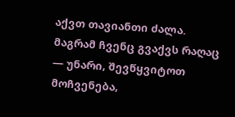აქვთ თავიანთი ძალა. მაგრამ ჩვენც გვაქვს რაღაც — უნარი, შევწყვიტოთ მოჩვენება,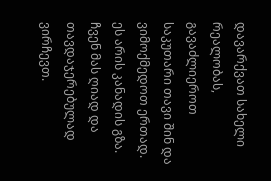დავარქვათ სახელი რეალობას, გავაძლიეროთ საკუთარი თავი შინ და ვიმოქმედოთ ერთად.
ეს არის კანადის გზა. ჩვენ მას ღიად და თავდაჯერებულად ვირჩევთ.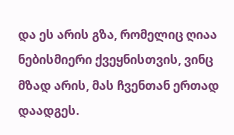და ეს არის გზა, რომელიც ღიაა ნებისმიერი ქვეყნისთვის, ვინც მზად არის, მას ჩვენთან ერთად დაადგეს.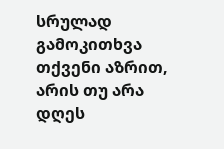სრულად
გამოკითხვა
თქვენი აზრით, არის თუ არა დღეს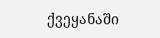ქვეყანაში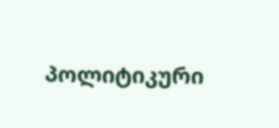პოლიტიკური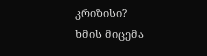კრიზისი?
ხმის მიცემა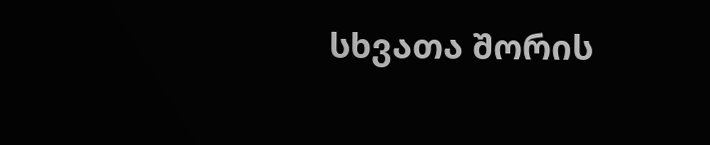სხვათა შორის